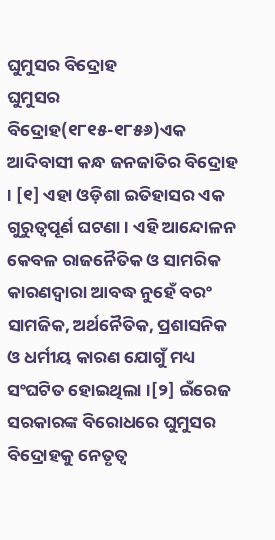ଘୁମୁସର ବିଦ୍ରୋହ
ଘୁମୁସର ବିଦ୍ରୋହ(୧୮୧୫-୧୮୫୬)ଏକ ଆଦିବାସୀ କନ୍ଧ ଜନଜାତିର ବିଦ୍ରୋହ । [୧] ଏହା ଓଡ଼ିଶା ଇତିହାସର ଏକ ଗୁରୁତ୍ୱପୂର୍ଣ ଘଟଣା । ଏହି ଆନ୍ଦୋଳନ କେବଳ ରାଜନୈତିକ ଓ ସାମରିକ କାରଣଦ୍ୱାରା ଆବଦ୍ଧ ନୁହେଁ ବରଂ ସାମଜିକ, ଅର୍ଥନୈତିକ, ପ୍ରଶାସନିକ ଓ ଧର୍ମୀୟ କାରଣ ଯୋଗୁଁ ମଧ୍ୟ ସଂଘଟିତ ହୋଇଥିଲା ।[୨] ଇଁରେଜ ସରକାରଙ୍କ ବିରୋଧରେ ଘୁମୁସର ବିଦ୍ରୋହକୁ ନେତୃତ୍ୱ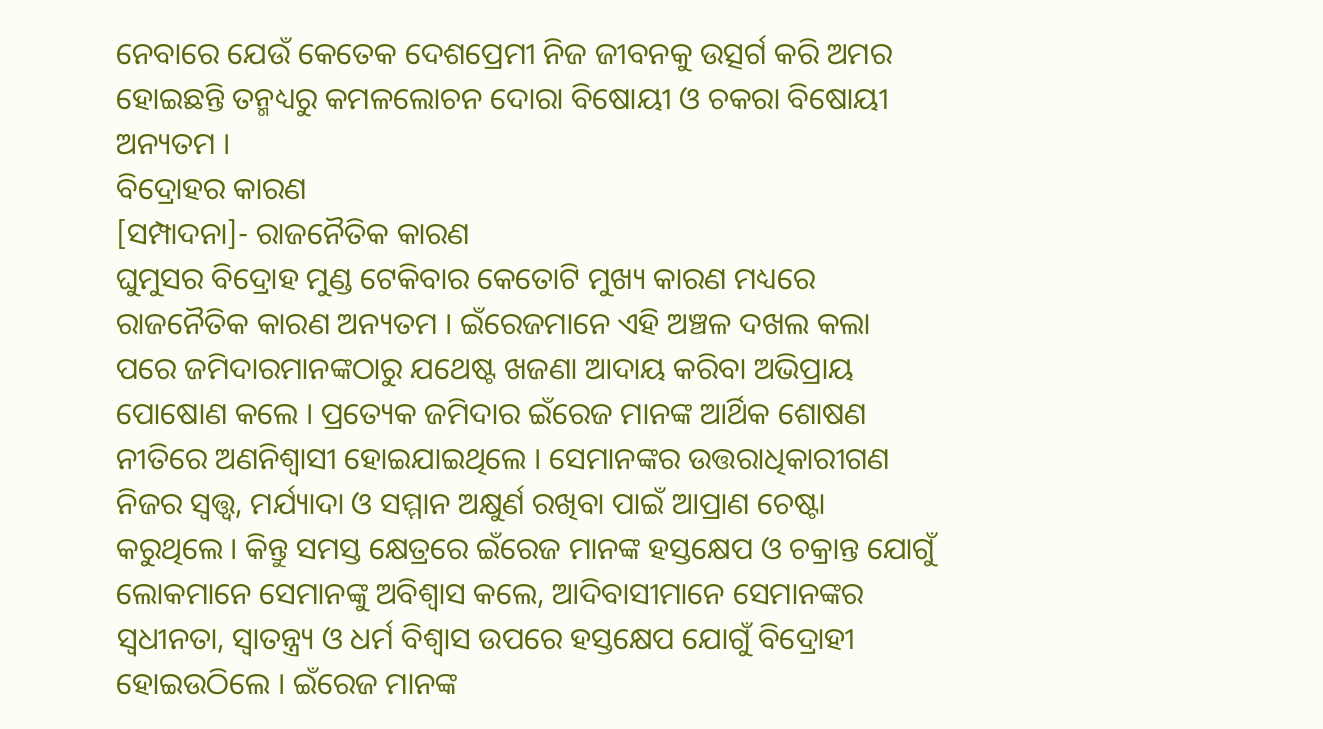ନେବାରେ ଯେଉଁ କେତେକ ଦେଶପ୍ରେମୀ ନିଜ ଜୀବନକୁ ଉତ୍ସର୍ଗ କରି ଅମର ହୋଇଛନ୍ତି ତନ୍ମଧ୍ୟରୁ କମଳଲୋଚନ ଦୋରା ବିଷୋୟୀ ଓ ଚକରା ବିଷୋୟୀ ଅନ୍ୟତମ ।
ବିଦ୍ରୋହର କାରଣ
[ସମ୍ପାଦନା]- ରାଜନୈତିକ କାରଣ
ଘୁମୁସର ବିଦ୍ରୋହ ମୁଣ୍ଡ ଟେକିବାର କେତୋଟି ମୁଖ୍ୟ କାରଣ ମଧ୍ୟରେ ରାଜନୈତିକ କାରଣ ଅନ୍ୟତମ । ଇଁରେଜମାନେ ଏହି ଅଞ୍ଚଳ ଦଖଲ କଲା ପରେ ଜମିଦାରମାନଙ୍କଠାରୁ ଯଥେଷ୍ଟ ଖଜଣା ଆଦାୟ କରିବା ଅଭିପ୍ରାୟ ପୋଷୋଣ କଲେ । ପ୍ରତ୍ୟେକ ଜମିଦାର ଇଁରେଜ ମାନଙ୍କ ଆର୍ଥିକ ଶୋଷଣ ନୀତିରେ ଅଣନିଶ୍ୱାସୀ ହୋଇଯାଇଥିଲେ । ସେମାନଙ୍କର ଉତ୍ତରାଧିକାରୀଗଣ ନିଜର ସ୍ୱତ୍ତ୍ୱ, ମର୍ଯ୍ୟାଦା ଓ ସମ୍ମାନ ଅକ୍ଷୁର୍ଣ ରଖିବା ପାଇଁ ଆପ୍ରାଣ ଚେଷ୍ଟା କରୁଥିଲେ । କିନ୍ତୁ ସମସ୍ତ କ୍ଷେତ୍ରରେ ଇଁରେଜ ମାନଙ୍କ ହସ୍ତକ୍ଷେପ ଓ ଚକ୍ରାନ୍ତ ଯୋଗୁଁ ଲୋକମାନେ ସେମାନଙ୍କୁ ଅବିଶ୍ୱାସ କଲେ, ଆଦିବାସୀମାନେ ସେମାନଙ୍କର ସ୍ୱଧୀନତା, ସ୍ୱାତନ୍ତ୍ର୍ୟ ଓ ଧର୍ମ ବିଶ୍ୱାସ ଉପରେ ହସ୍ତକ୍ଷେପ ଯୋଗୁଁ ବିଦ୍ରୋହୀ ହୋଇଉଠିଲେ । ଇଁରେଜ ମାନଙ୍କ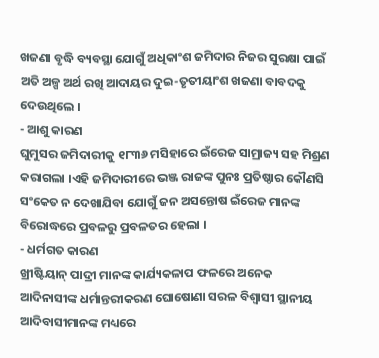ଖଜଣା ବୃଦ୍ଧି ବ୍ୟବସ୍ଥା ଯୋଗୁଁ ଅଧିକାଂଶ ଜମିଦାର ନିଜର ସୁରକ୍ଷା ପାଇଁ ଅତି ଅଳ୍ପ ଅର୍ଥ ରଖି ଆଦାୟର ଦୁଇ-ତୃତୀୟାଂଶ ଖଜଣା ବାବଦକୁ ଦେଉଥିଲେ ।
- ଆଶୁ କାରଣ
ଘୁମୁସର ଜମିଦାରୀକୁ ୧୮୩୬ ମସିହାରେ ଇଁରେଜ ସାମ୍ରାଜ୍ୟ ସହ ମିଶ୍ରଣ କରାଗଲା ।ଏହି ଜମିଦାରୀରେ ଭଞ୍ଜ ରାଜଙ୍କ ପୁନଃ ପ୍ରତିଷ୍ଠାର କୌଣସି ସଂକେତ ନ ଦେଖାଯିବା ଯୋଗୁଁ ଜନ ଅସନ୍ତୋଷ ଇଁରେଜ ମାନଙ୍କ ବିରୋଦ୍ଧରେ ପ୍ରବଳରୁ ପ୍ରବଳତର ହେଲା ।
- ଧର୍ମଗତ କାରଣ
ଖ୍ରୀଷ୍ଟିୟାନ୍ ପାଦ୍ରୀ ମାନଙ୍କ କାର୍ଯ୍ୟକଳାପ ଫଳରେ ଅନେକ ଆଦିନାସୀଙ୍କ ଧର୍ମାନ୍ତରୀକରଣ ଘୋଷୋଣା ସରଳ ବିଶ୍ୱାସୀ ସ୍ଥାନୀୟ ଆଦିବାସୀମାନଙ୍କ ମଧ୍ୟରେ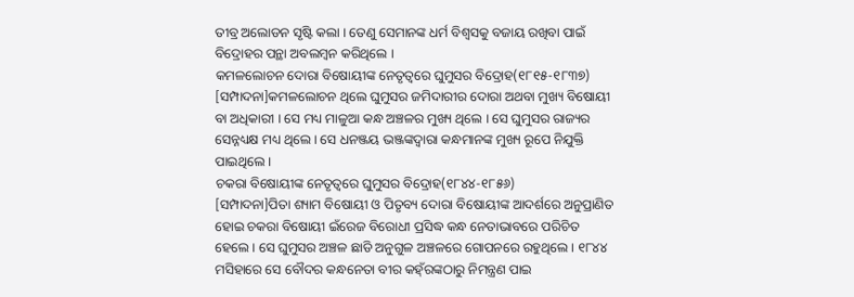ତୀବ୍ର ଅଲୋଡନ ସୃଷ୍ଟି କଲା । ତେଣୁ ସେମାନଙ୍କ ଧର୍ମ ବିଶ୍ୱସକୁ ବଜାୟ ରଖିବା ପାଇଁ ବିଦ୍ରୋହର ପନ୍ଥା ଅବଲମ୍ବନ କରିଥିଲେ ।
କମଳଲୋଚନ ଦୋରା ବିଷୋୟୀଙ୍କ ନେତୃତ୍ୱରେ ଘୁମୁସର ବିଦ୍ରୋହ(୧୮୧୫-୧୮୩୭)
[ସମ୍ପାଦନା]କମଳଲୋଚନ ଥିଲେ ଘୁମୁସର ଜମିଦାରୀର ଦୋରା ଅଥବା ମୁଖ୍ୟ ବିଷୋୟୀ ବା ଅଧିକାରୀ । ସେ ମଧ୍ୟ ମାଳୁଆ କନ୍ଧ ଅଞ୍ଚଳର ମୁଖ୍ୟ ଥିଲେ । ସେ ଘୁମୁସର ରାଜ୍ୟର ସେନ୍ନଧ୍ୟକ୍ଷ ମଧ୍ୟ ଥିଲେ । ସେ ଧନଞ୍ଜୟ ଭଞ୍ଜଙ୍କଦ୍ୱାରା କନ୍ଧମାନଙ୍କ ମୁଖ୍ୟ ରୂପେ ନିଯୁକ୍ତି ପାଇଥିଲେ ।
ଚକରା ବିଷୋୟୀଙ୍କ ନେତୃତ୍ୱରେ ଘୁମୁସର ବିଦ୍ରୋହ(୧୮୪୪-୧୮୫୬)
[ସମ୍ପାଦନା]ପିତା ଶ୍ୟାମ ବିଷୋୟୀ ଓ ପିତୃବ୍ୟ ଦୋରା ବିଷୋୟୀଙ୍କ ଆଦର୍ଶରେ ଅନୁପ୍ରାଣିତ ହୋଇ ଚକରା ବିଷୋୟୀ ଇଁରେଜ ବିରୋଧୀ ପ୍ରସିଦ୍ଧ କନ୍ଧ ନେତାଭାବରେ ପରିଚିତ ହେଲେ । ସେ ଘୁମୁସର ଅଞ୍ଚଳ ଛାଡି ଅନୁଗୁଳ ଅଞ୍ଚଳରେ ଗୋପନରେ ରହୁଥିଲେ । ୧୮୪୪ ମସିହାରେ ସେ ବୌଦର କନ୍ଧନେତା ବୀର କହ୍ଁରଙ୍କଠାରୁ ନିମନ୍ତ୍ରଣ ପାଇ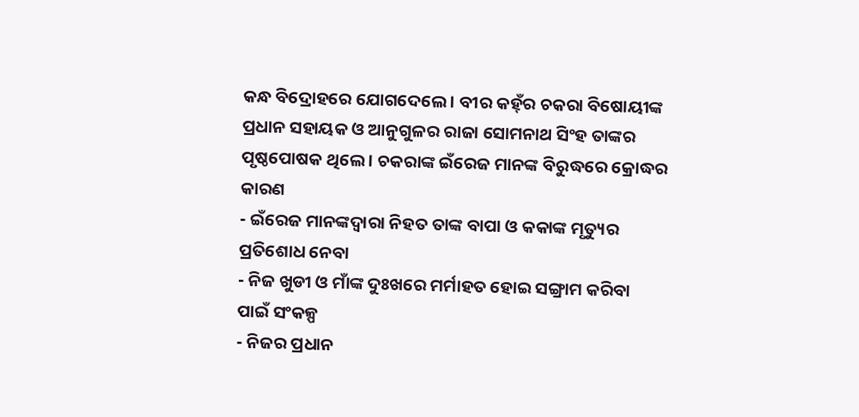କନ୍ଧ ବିଦ୍ରୋହରେ ଯୋଗଦେଲେ । ବୀର କହ୍ଁର ଚକରା ବିଷୋୟୀଙ୍କ ପ୍ରଧାନ ସହାୟକ ଓ ଆନୁଗୁଳର ରାଜା ସୋମନାଥ ସିଂହ ତାଙ୍କର ପୃଷ୍ଠପୋଷକ ଥିଲେ । ଚକରାଙ୍କ ଇଁରେଜ ମାନଙ୍କ ବିରୁଦ୍ଧରେ କ୍ରୋଦ୍ଧର କାରଣ
- ଇଁରେଜ ମାନଙ୍କଦ୍ୱାରା ନିହତ ତାଙ୍କ ବାପା ଓ କକାଙ୍କ ମୃତ୍ୟୁର ପ୍ରତିଶୋଧ ନେବା
- ନିଜ ଖୁଡୀ ଓ ମାଁଙ୍କ ଦୁଃଖରେ ମର୍ମାହତ ହୋଇ ସଙ୍ଗ୍ରାମ କରିବା ପାଇଁ ସଂକଳ୍ପ
- ନିଜର ପ୍ରଧାନ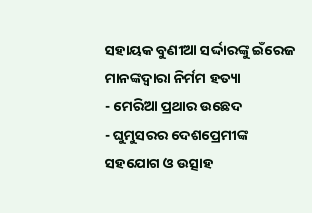ସହାୟକ ବୁଣୀଆ ସର୍ଦ୍ଦାରଙ୍କୁ ଇଁରେଜ ମାନଙ୍କଦ୍ୱାରା ନିର୍ମମ ହତ୍ୟା
- ମେରିଆ ପ୍ରଥାର ଉଛେଦ
- ଘୁମୁସରର ଦେଶପ୍ରେମୀଙ୍କ ସହଯୋଗ ଓ ଉତ୍ସାହ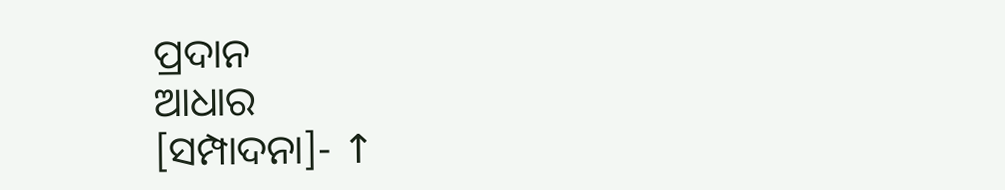ପ୍ରଦାନ
ଆଧାର
[ସମ୍ପାଦନା]- ↑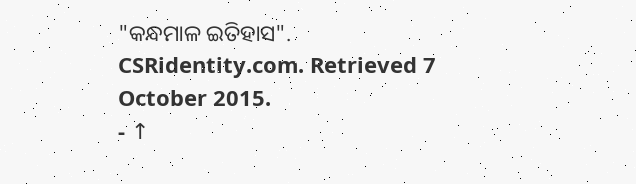"କନ୍ଧମାଳ ଇତିହାସ". CSRidentity.com. Retrieved 7 October 2015.
- ↑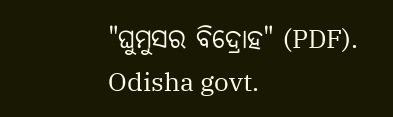"ଘୁମୁସର ବିଦ୍ରୋହ" (PDF). Odisha govt.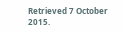Retrieved 7 October 2015.